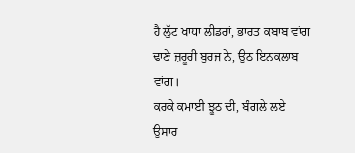ਹੈ ਲੁੱਟ ਖਾਧਾ ਲੀਡਰਾਂ, ਭਾਰਤ ਕਬਾਬ ਵਾਂਗ
ਢਾਣੇ ਜ਼ਰੂਰੀ ਬੁਰਜ ਨੇ, ਉਠ ਇਨਕਲਾਬ ਵਾਂਗ।
ਕਰਕੇ ਕਮਾਈ ਝੂਠ ਦੀ, ਬੰਗਲੇ ਲਏ ਉਸਾਰ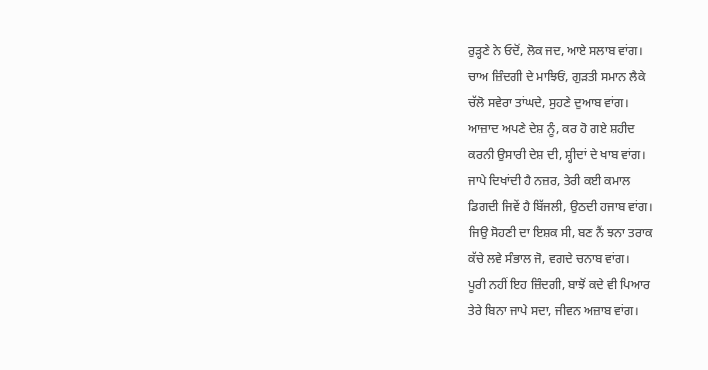ਰੁੜ੍ਹਣੇ ਨੇ ਓਦੋਂ, ਲੋਕ ਜਦ, ਆਏ ਸਲਾਬ ਵਾਂਗ।
ਚਾਅ ਜ਼ਿੰਦਗੀ ਦੇ ਮਾਝਿਓਂ, ਗੁੜਤੀ ਸਮਾਨ ਲੈਕੇ
ਚੱਲੋ ਸਵੇਰਾ ਤਾਂਘਦੇ, ਸੁਹਣੇ ਦੁਆਬ ਵਾਂਗ।
ਆਜ਼ਾਦ ਅਪਣੇ ਦੇਸ਼ ਨੂੰ, ਕਰ ਹੋ ਗਏ ਸ਼ਹੀਦ
ਕਰਨੀ ਉਸਾਰੀ ਦੇਸ਼ ਦੀ, ਸ਼੍ਹੀਦਾਂ ਦੇ ਖਾਬ ਵਾਂਗ।
ਜਾਪੇ ਦਿਖਾਂਦੀ ਹੈ ਨਜ਼ਰ, ਤੇਰੀ ਕਈ ਕਮਾਲ
ਡਿਗਦੀ ਜਿਵੇਂ ਹੈ ਬਿੱਜਲੀ, ਉਠਦੀ ਹਜਾਬ ਵਾਂਗ।
ਜਿਉ ਸੋਹਣੀ ਦਾ ਇਸ਼ਕ ਸੀ, ਬਣ ਨੈਂ ਝਨਾ ਤਰਾਕ
ਕੱਚੇ ਲਵੇ ਸੰਭਾਲ ਜੋ, ਵਗਦੇ ਚਨਾਬ ਵਾਂਗ।
ਪੂਰੀ ਨਹੀਂ ਇਹ ਜ਼ਿੰਦਗੀ, ਬਾਝੋਂ ਕਦੇ ਵੀ ਪਿਆਰ
ਤੇਰੇ ਬਿਨਾ ਜਾਪੇ ਸਦਾ, ਜੀਵਨ ਅਜ਼ਾਬ ਵਾਂਗ।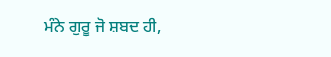ਮੰਨੇ ਗੁਰੂ ਜੋ ਸ਼ਬਦ ਹੀ,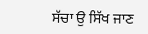ਸੱਚਾ ਉ ਸਿੱਖ ਜਾਣ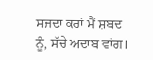ਸਜਦਾ ਕਰਾਂ ਮੈਂ ਸ਼ਬਦ ਨੂੰ, ਸੱਚੇ ਅਦਾਬ ਵਾਂਗ।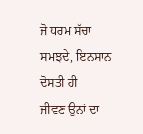ਜੋ ਧਰਮ ਸੱਚਾ ਸਮਝਦੇ, ਇਨਸਾਨ ਦੋਸਤੀ ਹੀ
ਜੀਵਣ ਉਨਾਂ ਦਾ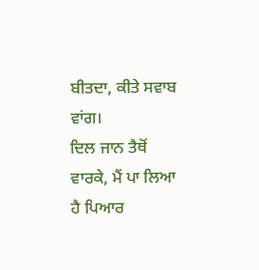ਬੀਤਦਾ, ਕੀਤੇ ਸਵਾਬ ਵਾਂਗ।
ਦਿਲ ਜਾਨ ਤੈਥੋਂ ਵਾਰਕੇ, ਮੈਂ ਪਾ ਲਿਆ ਹੈ ਪਿਆਰ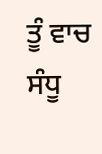ਤੂੰ ਵਾਚ ਸੰਧੂ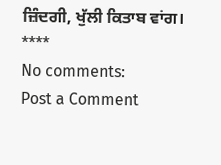ਜ਼ਿੰਦਗੀ, ਖੁੱਲੀ ਕਿਤਾਬ ਵਾਂਗ।
****
No comments:
Post a Comment